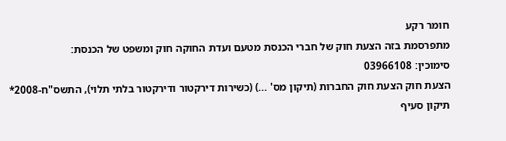חומר רקע
מתפרסמת בזה הצעת חוק של חברי הכנסת מטעם ועדת החוקה חוק ומשפט של הכנסת:
סימוכין: 03966108
הצעת חוק הצעת חוק החברות (תיקון מס' ...) (כשירות דירקטור ודירקטור בלתי תלוי), התשס"ח-2008*
תיקון סעיף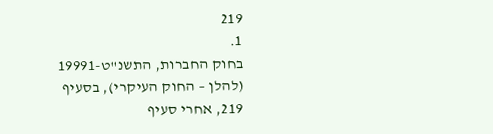219
1.
בחוק החברות, התשנ"ט-19991 (להלן – החוק העיקרי), בסעיף 219, אחרי סעיף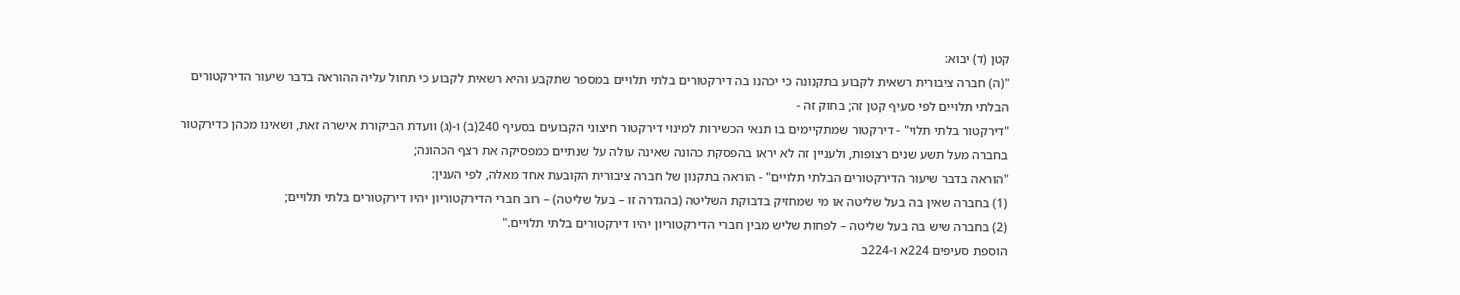קטן (ד) יבוא:
"(ה) חברה ציבורית רשאית לקבוע בתקנונה כי יכהנו בה דירקטורים בלתי תלויים במספר שתקבע והיא רשאית לקבוע כי תחול עליה ההוראה בדבר שיעור הדירקטורים הבלתי תלויים לפי סעיף קטן זה; בחוק זה -
"דירקטור בלתי תלוי" - דירקטור שמתקיימים בו תנאי הכשירות למינוי דירקטור חיצוני הקבועים בסעיף 240(ב) ו-(ג) וועדת הביקורת אישרה זאת, ושאינו מכהן כדירקטור בחברה מעל תשע שנים רצופות, ולעניין זה לא יראו בהפסקת כהונה שאינה עולה על שנתיים כמפסיקה את רצף הכהונה;
"הוראה בדבר שיעור הדירקטורים הבלתי תלויים" - הוראה בתקנון של חברה ציבורית הקובעת אחד מאלה, לפי הענין:
(1) בחברה שאין בה בעל שליטה או מי שמחזיק בדבוקת השליטה (בהגדרה זו – בעל שליטה) – רוב חברי הדירקטוריון יהיו דירקטורים בלתי תלויים;
(2) בחברה שיש בה בעל שליטה – לפחות שליש מבין חברי הדירקטוריון יהיו דירקטורים בלתי תלויים."
הוספת סעיפים 224א ו-224ב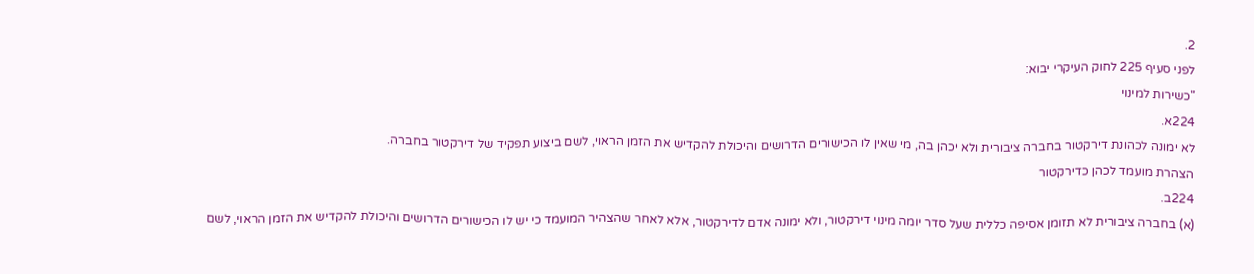2.
לפני סעיף 225 לחוק העיקרי יבוא:
"כשירות למינוי
224א.
לא ימונה לכהונת דירקטור בחברה ציבורית ולא יכהן בה, מי שאין לו הכישורים הדרושים והיכולת להקדיש את הזמן הראוי, לשם ביצוע תפקיד של דירקטור בחברה.
הצהרת מועמד לכהן כדירקטור
224ב.
(א) בחברה ציבורית לא תזומן אסיפה כללית שעל סדר יומה מינוי דירקטור, ולא ימונה אדם לדירקטור, אלא לאחר שהצהיר המועמד כי יש לו הכישורים הדרושים והיכולת להקדיש את הזמן הראוי, לשם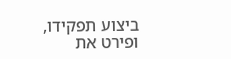ביצוע תפקידו, ופירט את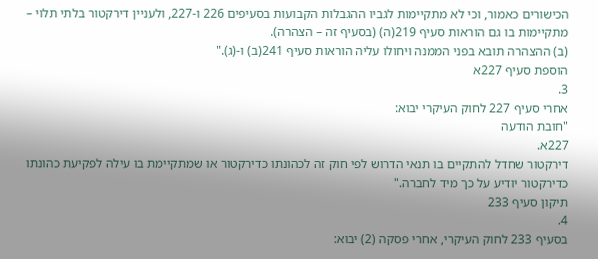הכישורים כאמור, וכי לא מתקיימות לגביו ההגבלות הקבועות בסעיפים 226 ו-227, ולעניין דירקטור בלתי תלוי – מתקיימות בו גם הוראות סעיף 219(ה) (בסעיף זה – הצהרה).
(ב) ההצהרה תובא בפני הממנה ויחולו עליה הוראות סעיף 241(ב) ו-(ג)."
הוספת סעיף 227א
3.
אחרי סעיף 227 לחוק העיקרי יבוא:
"חובת הודעה
227א.
דירקטור שחדל להתקיים בו תנאי הדרוש לפי חוק זה לכהונתו כדירקטור או שמתקיימת בו עילה לפקיעת כהונתו כדירקטור יודיע על כך מיד לחברה."
תיקון סעיף 233
4.
בסעיף 233 לחוק העיקרי, אחרי פסקה (2) יבוא: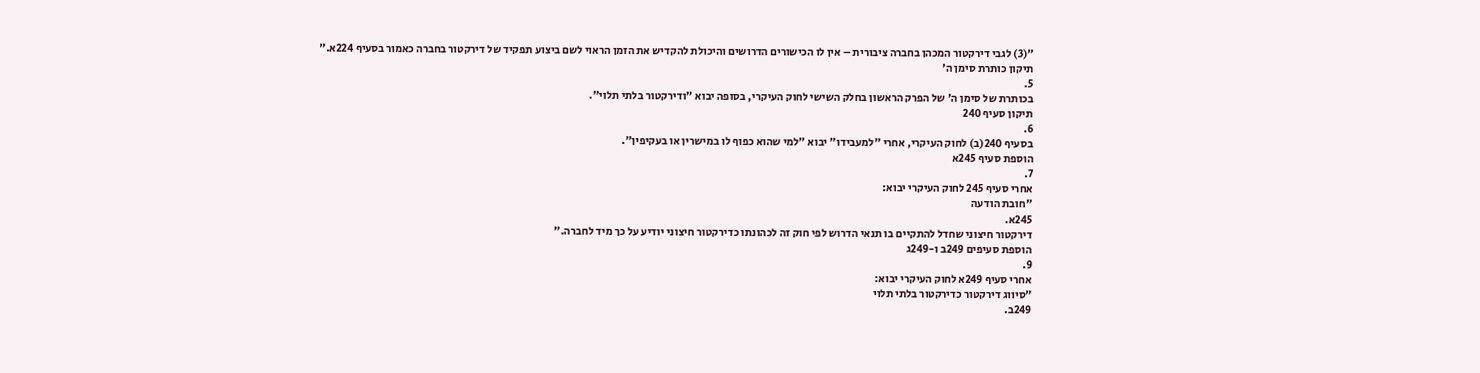"(3) לגבי דירקטור המכהן בחברה ציבורית – אין לו הכישורים הדרושים והיכולת להקדיש את הזמן הראוי לשם ביצוע תפקיד של דירקטור בחברה כאמור בסעיף 224א."
תיקון כותרת סימן ה'
5.
בכותרת של סימן ה' של הפרק הראשון בחלק השישי לחוק העיקרי, בסופה יבוא "ודירקטור בלתי תלוי".
תיקון סעיף 240
6.
בסעיף 240(ב) לחוק העיקרי, אחרי "למעבידו" יבוא "למי שהוא כפוף לו במישרין או בעקיפין".
הוספת סעיף 245א
7.
אחרי סעיף 245 לחוק העיקרי יבוא:
"חובת הודעה
245א.
דירקטור חיצוני שחדל להתקיים בו תנאי הדרוש לפי חוק זה לכהונתו כדירקטור חיצוני יודיע על כך מיד לחברה."
הוספת סעיפים 249ב ו-249ג
9.
אחרי סעיף 249א לחוק העיקרי יבוא:
"סיווג דירקטור כדירקטור בלתי תלוי
249ב.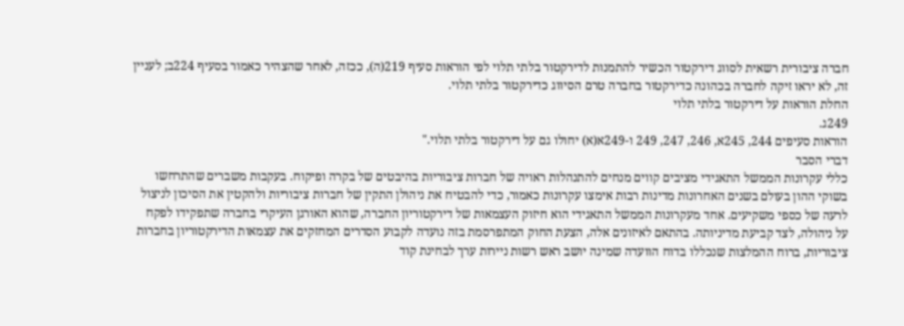חברה ציבורית רשאית לסווג דירקטור הכשיר להתמנות לדירקטור בלתי תלוי לפי הוראות סעיף 219(ה), ככזה, לאחר שהצהיר כאמור בסעיף 224ב; לעניין זה, לא יראו זיקה לחברה בכהונה כדירקטור בחברה טרם הסיווג כדירקטור בלתי תלוי.
החלת הוראות על דירקטור בלתי תלוי
249ג.
הוראות סעיפים 244, 245א, 246, 247, 249 ו-249א(א) יחולו גם על דירקטור בלתי תלוי."
דברי הסבר
כללי עקרונות הממשל התאגידי מציבים קווים מנחים להתנהלות ראויה של חברות ציבוריות בהיבטים של בקרה ופיקוח. בעקבות משברים שהתרחשו בשוקי ההון בעולם בשנים האחרונות מדינות רבות אימצו עקרונות כאמור, כדי להבטיח את ניהולן התקין של חברות ציבוריות ולהקטין את הסיכון לניצול לרעה של כספי משקיעים. אחד מעקרונות הממשל התאגידי הוא חיזוק העצמאות של דירקטוריון החברה, שהוא האורגן העיקרי בחברה שתפקידו לפקח על ניהולה, לצד קביעת מדיניותה. בהתאם לאיזונים אלה, הצעת החוק המתפרסמת בזה נועדה לקבוע הסדרים המחזקים את עצמאות הדירקטוריון בחברות ציבוריות, ברוח ההמלצות שנכללו בדוח הוועדה שמינה יושב ראש רשות ניירות ערך לבחינת קוד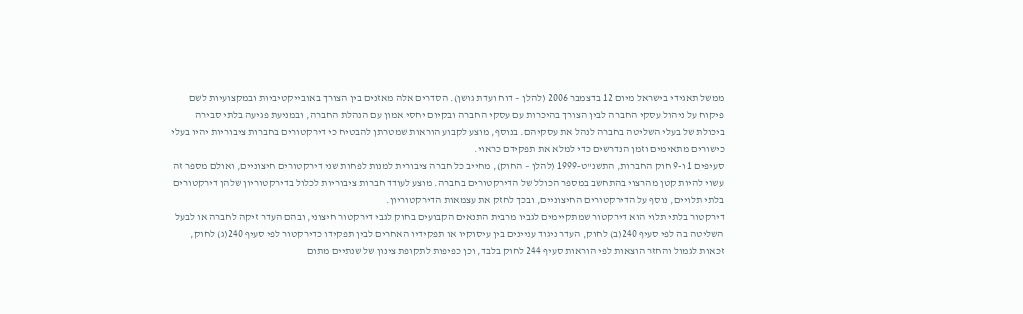ממשל תאגידי בישראל מיום 12 בדצמבר 2006 (להלן – דוח ועדת גושן). הסדרים אלה מאזנים בין הצורך באובייקטיביות ובמקצועיות לשם פיקוח על ניהול עסקי החברה לבין הצורך בהיכרות עם עסקי החברה ובקיום יחסי אמון עם הנהלת החברה, ובמניעת פגיעה בלתי סבירה ביכולת של בעלי השליטה בחברה לנהל את עסקיהם. בנוסף, מוצע לקבוע הוראות שמטרתן להבטיח כי דירקטורים בחברות ציבוריות יהיו בעלי כישורים מתאימים וזמן הנדרשים כדי למלא את תפקידם כראוי.
סעיפים 1 ו-9 חוק החברות, התשנ"ט-1999 (להלן – החוק), מחייב כל חברה ציבורית למנות לפחות שני דירקטורים חיצוניים, ואולם מספר זה עשוי להיות קטן מהרצוי בהתחשב במספר הכולל של הדירקטורים בחברה. מוצע לעודד חברות ציבוריות לכלול בדירקטוריון שלהן דירקטורים בלתי תלויים, נוסף על הדירקטורים החיצוניים, ובכך לחזק את עצמאות הדירקטוריון.
דירקטור בלתי תלוי הוא דירקטור שמתקיימים לגביו מרבית התנאים הקבועים בחוק לגבי דירקטור חיצוני, ובהם העדר זיקה לחברה או לבעל השליטה בה לפי סעיף 240(ב) לחוק, העדר ניגוד עניינים בין עיסוקיו או תפקידיו האחרים לבין תפקידו כדירקטור לפי סעיף 240(ג) לחוק, זכאות לגמול והחזר הוצאות לפי הוראות סעיף 244 לחוק בלבד, וכן כפיפות לתקופת צינון של שנתיים מתום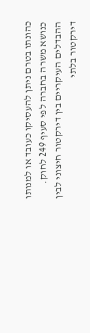כהונתו בטרם ניתן להעסיקו כעובד או למנותו כנושא משרה בחברה לפי סעיף 249 לחוק.
ההבדלים העיקריים בין דירקטור חיצוני לבין דירקטור בלתי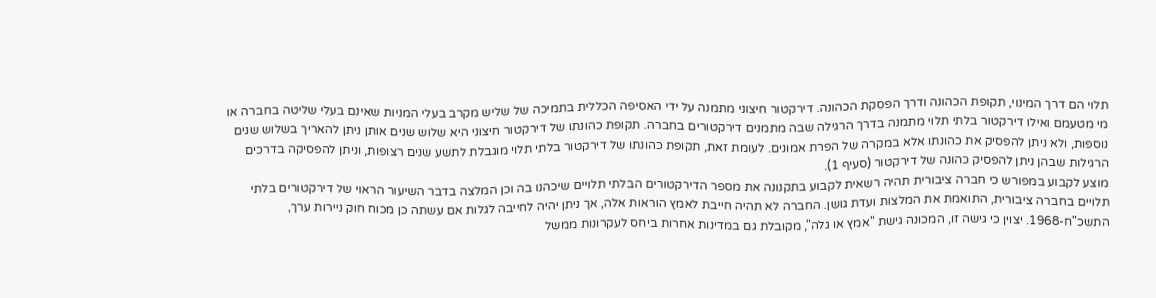תלוי הם דרך המינוי, תקופת הכהונה ודרך הפסקת הכהונה. דירקטור חיצוני מתמנה על ידי האסיפה הכללית בתמיכה של שליש מקרב בעלי המניות שאינם בעלי שליטה בחברה או מי מטעמם ואילו דירקטור בלתי תלוי מתמנה בדרך הרגילה שבה מתמנים דירקטורים בחברה. תקופת כהונתו של דירקטור חיצוני היא שלוש שנים אותן ניתן להאריך בשלוש שנים נוספות, ולא ניתן להפסיק את כהונתו אלא במקרה של הפרת אמונים. לעומת זאת, תקופת כהונתו של דירקטור בלתי תלוי מוגבלת לתשע שנים רצופות, וניתן להפסיקה בדרכים הרגילות שבהן ניתן להפסיק כהונה של דירקטור (סעיף 1).
מוצע לקבוע במפורש כי חברה ציבורית תהיה רשאית לקבוע בתקנונה את מספר הדירקטורים הבלתי תלויים שיכהנו בה וכן המלצה בדבר השיעור הראוי של דירקטורים בלתי תלויים בחברה ציבורית, התואמת את המלצות ועדת גושן. החברה לא תהיה חייבת לאמץ הוראות אלה, אך ניתן יהיה לחייבה לגלות אם עשתה כן מכוח חוק ניירות ערך, התשכ"ח-1968. יצוין כי גישה זו, המכונה גישת "אמץ או גלה", מקובלת גם במדינות אחרות ביחס לעקרונות ממשל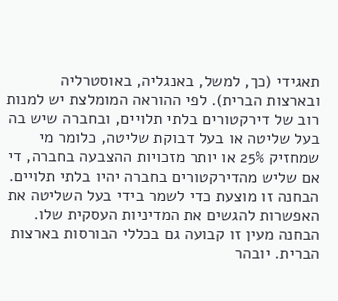תאגידי (כך, למשל, באנגליה, באוסטרליה ובארצות הברית). לפי ההוראה המומלצת יש למנות רוב של דירקטורים בלתי תלויים, ובחברה שיש בה בעל שליטה או בעל דבוקת שליטה, כלומר מי שמחזיק 25% או יותר מזכויות ההצבעה בחברה, די אם שליש מהדירקטורים בחברה יהיו בלתי תלויים. הבחנה זו מוצעת כדי לשמר בידי בעל השליטה את האפשרות להגשים את המדיניות העסקית שלו. הבחנה מעין זו קבועה גם בכללי הבורסות בארצות הברית. יובהר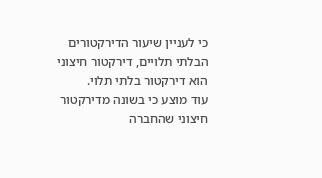כי לעניין שיעור הדירקטורים הבלתי תלויים, דירקטור חיצוני הוא דירקטור בלתי תלוי.
עוד מוצע כי בשונה מדירקטור חיצוני שהחברה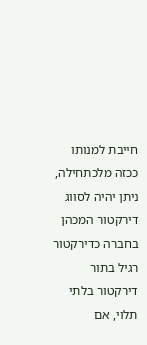חייבת למנותו ככזה מלכתחילה, ניתן יהיה לסווג דירקטור המכהן בחברה כדירקטור רגיל בתור דירקטור בלתי תלוי, אם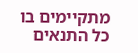מתקיימים בו כל התנאים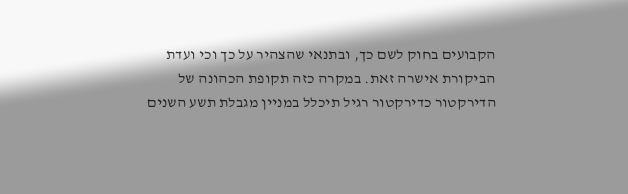הקבועים בחוק לשם כך, ובתנאי שהצהיר על כך וכי ועדת הביקורת אישרה זאת. במקרה כזה תקופת הכהונה של הדירקטור כדירקטור רגיל תיכלל במניין מגבלת תשע השנים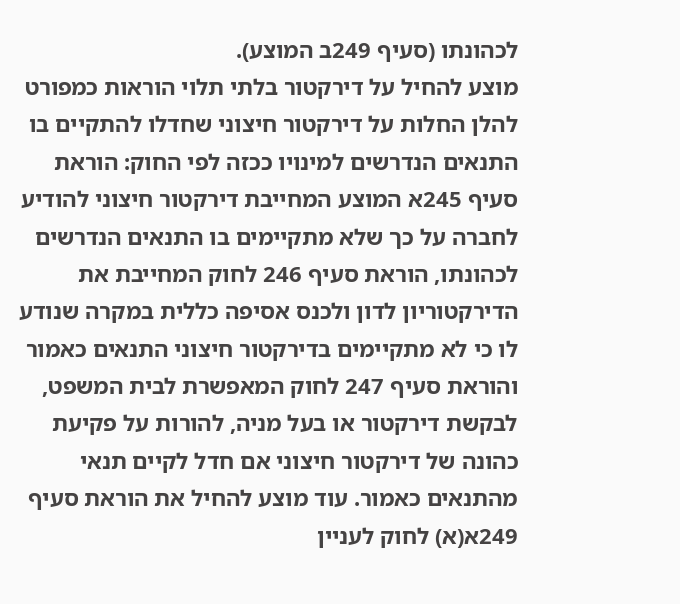לכהונתו (סעיף 249ב המוצע).
מוצע להחיל על דירקטור בלתי תלוי הוראות כמפורט להלן החלות על דירקטור חיצוני שחדלו להתקיים בו התנאים הנדרשים למינויו ככזה לפי החוק: הוראת סעיף 245א המוצע המחייבת דירקטור חיצוני להודיע לחברה על כך שלא מתקיימים בו התנאים הנדרשים לכהונתו, הוראת סעיף 246 לחוק המחייבת את הדירקטוריון לדון ולכנס אסיפה כללית במקרה שנודע לו כי לא מתקיימים בדירקטור חיצוני התנאים כאמור והוראת סעיף 247 לחוק המאפשרת לבית המשפט, לבקשת דירקטור או בעל מניה, להורות על פקיעת כהונה של דירקטור חיצוני אם חדל לקיים תנאי מהתנאים כאמור. עוד מוצע להחיל את הוראת סעיף 249א(א) לחוק לעניין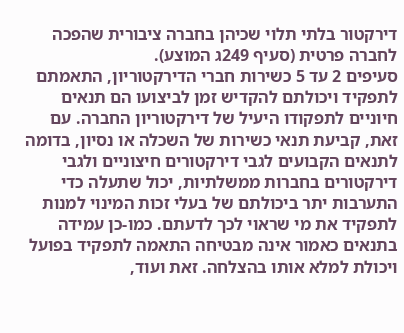דירקטור בלתי תלוי שכיהן בחברה ציבורית שהפכה לחברה פרטית (סעיף 249ג המוצע).
סעיפים 2 עד 5 כשירות חברי הדירקטוריון, התאמתם לתפקיד ויכולתם להקדיש זמן לביצועו הם תנאים חיוניים לתפקודו היעיל של דירקטוריון החברה. עם זאת, קביעת תנאי כשירות של השכלה או נסיון, בדומה לתנאים הקבועים לגבי דירקטורים חיצוניים ולגבי דירקטורים בחברות ממשלתיות, יכול שתעלה כדי התערבות יתר ביכולתם של בעלי זכות המינוי למנות לתפקיד את מי שראוי לכך לדעתם. כמו-כן עמידה בתנאים כאמור אינה מבטיחה התאמה לתפקיד בפועל ויכולת למלא אותו בהצלחה. זאת ועוד,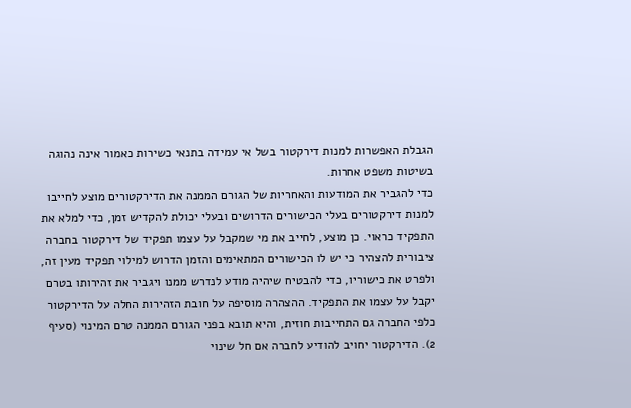הגבלת האפשרות למנות דירקטור בשל אי עמידה בתנאי כשירות כאמור אינה נהוגה בשיטות משפט אחרות.
כדי להגביר את המודעות והאחריות של הגורם הממנה את הדירקטורים מוצע לחייבו למנות דירקטורים בעלי הכישורים הדרושים ובעלי יכולת להקדיש זמן, כדי למלא את התפקיד כראוי. כן מוצע, לחייב את מי שמקבל על עצמו תפקיד של דירקטור בחברה ציבורית להצהיר כי יש לו הכישורים המתאימים והזמן הדרוש למילוי תפקיד מעין זה, ולפרט את כישוריו, כדי להבטיח שיהיה מודע לנדרש ממנו ויגביר את זהירותו בטרם יקבל על עצמו את התפקיד. ההצהרה מוסיפה על חובת הזהירות החלה על הדירקטור כלפי החברה גם התחייבות חוזית, והיא תובא בפני הגורם הממנה טרם המינוי (סעיף 2). הדירקטור יחויב להודיע לחברה אם חל שינוי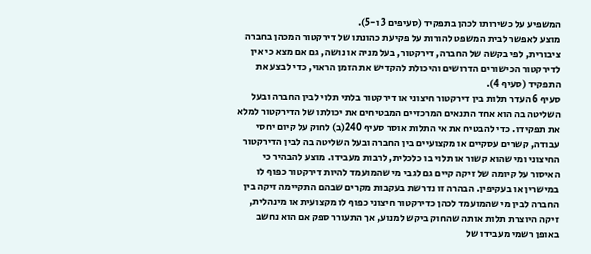המשפיע על כשירותו לכהן בתפקיד (סעיפים 3 ו-5).
מוצע לאפשר לבית המשפט להורות על פקיעת כהונתו של דירקטור המכהן בחברה ציבורית, לפי בקשה של החברה, דירקטור, בעל מניה או נושה, גם אם מצא כי אין לדירקטור הכישורים הדרושים והיכולת להקדיש את הזמן הראוי, כדי לבצע את התפקיד (סעיף 4).
סעיף 6 העדר תלות בין דירקטור חיצוני או דירקטור בלתי תלוי לבין החברה ובעל השליטה בה הוא אחד התנאים המרכזיים המבטיחים את יכולתו של הדירקטור למלא את תפקידו. כדי להבטיח את אי התלות אוסר סעיף 240(ב) לחוק על קיום יחסי עבודה, קשרים עסקיים או מקצועיים בין החברה ובעל השליטה בה לבין הדירקטור החיצוני ומי שהוא קשור או תלוי בו כלכלית, לרבות מעבידו. מוצע להבהיר כי האיסור על קיומה של זיקה קיים גם לגבי מי שהמועמד להיות דירקטור כפוף לו במישרין או בעקיפין. הבהרה זו נדרשת בעקבות מקרים שבהם התקיימה זיקה בין החברה לבין מי שהמועמד לכהן כדירקטור חיצוני כפוף לו מקצועית או מינהלית, זיקה היוצרת תלות אותה שהחוק ביקש למנוע, אך התעורר ספק אם הוא נחשב באופן רשמי מעבידו של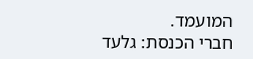המועמד.
חברי הכנסת: גלעד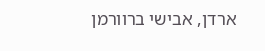ארדן, אבישי ברוורמן